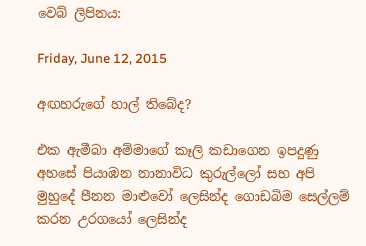වෙබ් ලිපිනය:

Friday, June 12, 2015

අඟහරුගේ හාල් තිබේද?

එක ඇමීබා අම්මාගේ කෑලි කඩාගෙන ඉපදුණු අහසේ පියාඹන නානාවිධ කුරුල්ලෝ සහ අපි මුහුදේ පීනන මාළුවෝ ලෙසින්ද ගොඩබිම සෙල්ලම් කරන උරගයෝ ලෙසින්ද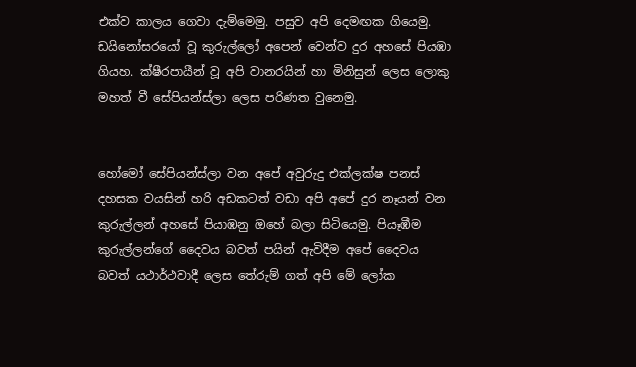එක්ව කාලය ගෙවා දැම්මෙමු. පසුව අපි දෙමඟක ගියෙමු. ඩයිනෝසරයෝ වූ කුරුල්ලෝ අපෙන් වෙන්ව දුර අහසේ පියඹා ගියහ. ක්ෂීරපායීන් වූ අපි වානරයින් හා මිනිසුන් ලෙස ලොකු මහත් වී සේපියන්ස්ලා ලෙස පරිණත වුනෙමු.


හෝමෝ සේපියන්ස්ලා වන අපේ අවුරුදු එක්ලක්ෂ පනස් දහසක වයසින් හරි අඩකටත් වඩා අපි අපේ දුර නෑයන් වන කුරුල්ලන් අහසේ පියාඹනු ඔහේ බලා සිටියෙමු. පියෑඹීම කුරුල්ලන්ගේ දෛවය බවත් පයින් ඇවිදීම අපේ දෛවය බවත් යථාර්ථවාදී ලෙස තේරුම් ගත් අපි මේ ලෝක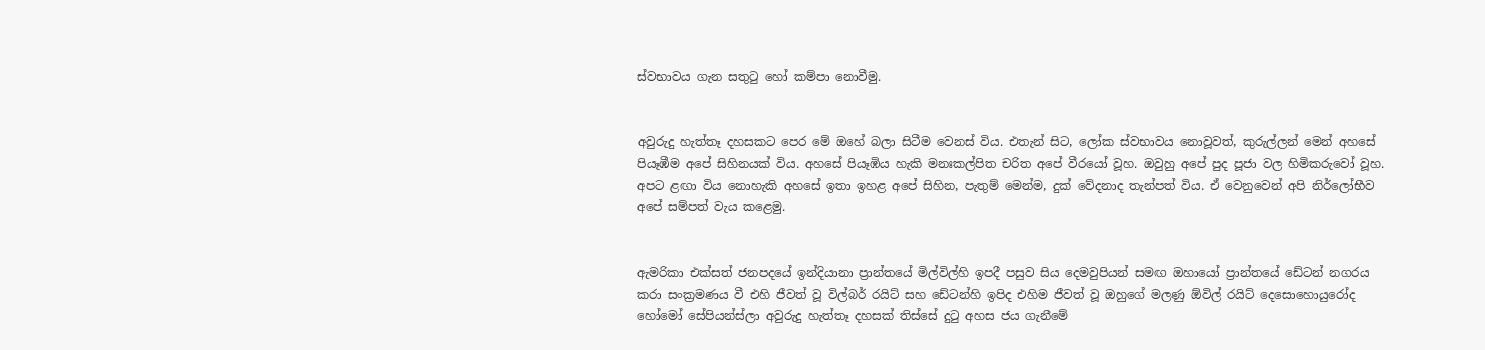ස්වභාවය ගැන සතුටු හෝ කම්පා නොවීමු.


අවුරුදු හැත්තෑ දහසකට පෙර මේ ඔහේ බලා සිටීම වෙනස් විය. එතැන් සිට, ලෝක ස්වභාවය නොවූවත්, කුරුල්ලන් මෙන් අහසේ පියෑඹීම අපේ සිහිනයක් විය. අහසේ පියෑඹිය හැකි මනඃකල්පිත චරිත අපේ වීරයෝ වූහ. ඔවුහු අපේ පුද පූජා වල හිමිකරුවෝ වූහ. අපට ළඟා විය නොහැකි අහසේ ඉතා ඉහළ අපේ සිහින, පැතුම් මෙන්ම, දුක් වේදනාද තැන්පත් විය. ඒ වෙනුවෙන් අපි නිර්ලෝභීව අපේ සම්පත් වැය කළෙමු.


ඇමරිකා එක්සත් ජනපදයේ ඉන්දියානා ප්‍රාන්තයේ මිල්විල්හි ඉපදී පසුව සිය දෙමවුපියන් සමඟ ඔහායෝ ප්‍රාන්තයේ ඩේටන් නගරය කරා සංක්‍රමණය වී එහි ජීවත් වූ විල්බර් රයිට් සහ ඩේටන්හි ඉපිද එහිම ජීවත් වූ ඔහුගේ මලණු ඕවිල් රයිට් දෙසොහොයුරෝද හෝමෝ සේපියන්ස්ලා අවුරුදු හැත්තෑ දහසක් තිස්සේ දුටු අහස ජය ගැනීමේ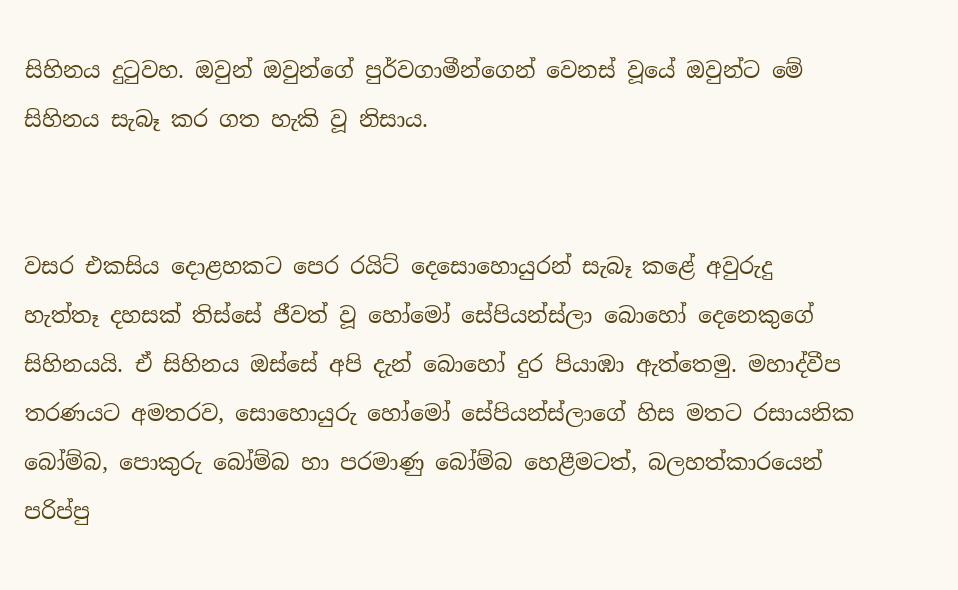සිහිනය දුටුවහ. ඔවුන් ඔවුන්ගේ පුර්වගාමීන්ගෙන් වෙනස් වූයේ ඔවුන්ට මේ සිහිනය සැබෑ කර ගත හැකි වූ නිසාය.


වසර එකසිය දොළහකට පෙර රයිට් දෙසොහොයුරන් සැබෑ කළේ අවුරුදු හැත්තෑ දහසක් තිස්සේ ජීවත් වූ හෝමෝ සේපියන්ස්ලා බොහෝ දෙනෙකුගේ සිහිනයයි. ඒ සිහිනය ඔස්සේ අපි දැන් බොහෝ දුර පියාඹා ඇත්තෙමු. මහාද්වීප තරණයට අමතරව, සොහොයුරු හෝමෝ සේපියන්ස්ලාගේ හිස මතට රසායනික බෝම්බ, පොකුරු බෝම්බ හා පරමාණු බෝම්බ හෙළීමටත්, බලහත්කාරයෙන් පරිප්පු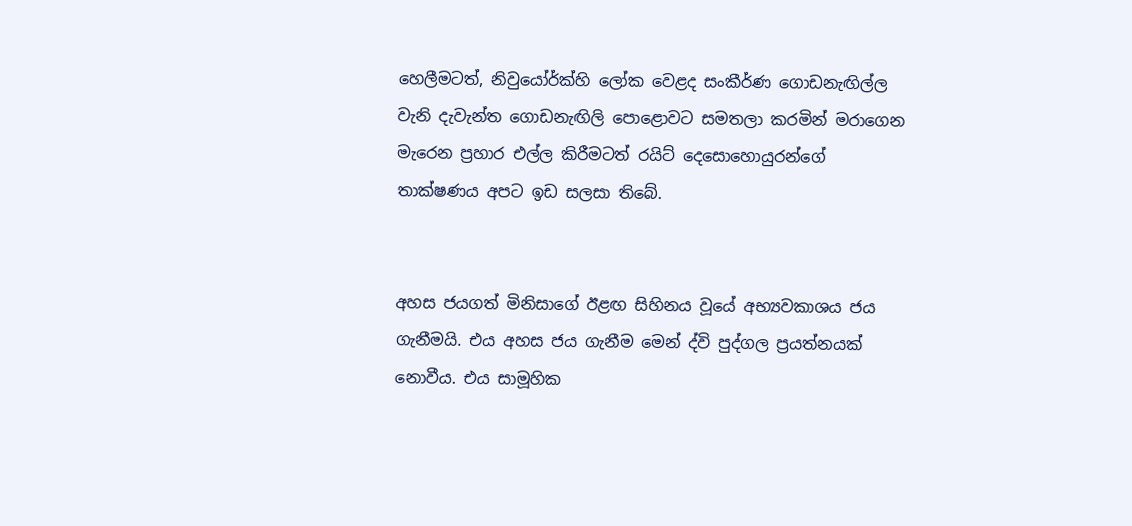හෙලීමටත්, නිවුයෝර්ක්හි ලෝක වෙළද සංකීර්ණ ගොඩනැඟිල්ල වැනි දැවැන්ත ගොඩනැඟිලි පොළොවට සමතලා කරමින් මරාගෙන මැරෙන ප්‍රහාර එල්ල කිරීමටත් රයිට් දෙසොහොයුරන්ගේ තාක්ෂණය අපට ඉඩ සලසා තිබේ.


අහස ජයගත් මිනිසාගේ ඊළඟ සිහිනය වූයේ අභ්‍යවකාශය ජය ගැනීමයි. එය අහස ජය ගැනීම මෙන් ද්වි පුද්ගල ප්‍රයත්නයක් නොවීය. එය සාමූහික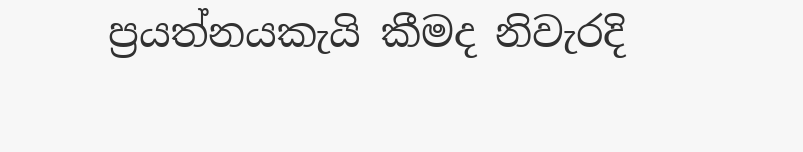ප්‍රයත්නයකැයි කීමද නිවැරදි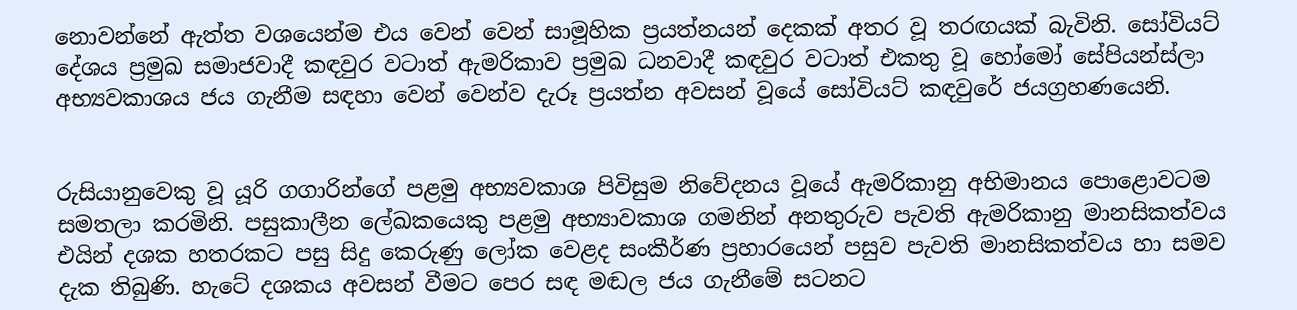නොවන්නේ ඇත්ත වශයෙන්ම එය වෙන් වෙන් සාමූහික ප්‍රයත්නයන් දෙකක් අතර වූ තරඟයක් බැවිනි. සෝවියට් දේශය ප්‍රමුඛ සමාජවාදී කඳවුර වටාත් ඇමරිකාව ප්‍රමුඛ ධනවාදී කඳවුර වටාත් එකතු වූ හෝමෝ සේපියන්ස්ලා අභ්‍යවකාශය ජය ගැනීම සඳහා වෙන් වෙන්ව දැරූ ප්‍රයත්න අවසන් වූයේ සෝවියට් කඳවුරේ ජයග්‍රහණයෙනි.


රුසියානුවෙකු වූ යූරි ගගාරින්ගේ පළමු අභ්‍යවකාශ පිවිසුම නිවේදනය වූයේ ඇමරිකානු අභිමානය පොළොවටම සමතලා කරමිනි. පසුකාලීන ලේඛකයෙකු පළමු අභ්‍යාවකාශ ගමනින් අනතුරුව පැවති ඇමරිකානු මානසිකත්වය එයින් දශක හතරකට පසු සිදු කෙරුණු ලෝක වෙළද සංකීර්ණ ප්‍රහාරයෙන් පසුව පැවති මානසිකත්වය හා සමව දැක තිබුණි. හැටේ දශකය අවසන් වීමට පෙර සඳ මඬල ජය ගැනීමේ සටනට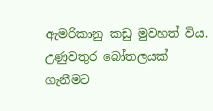ඇමරිකානු කඩු මුවහත් විය. උණුවතුර බෝතලයක් ගැනීමට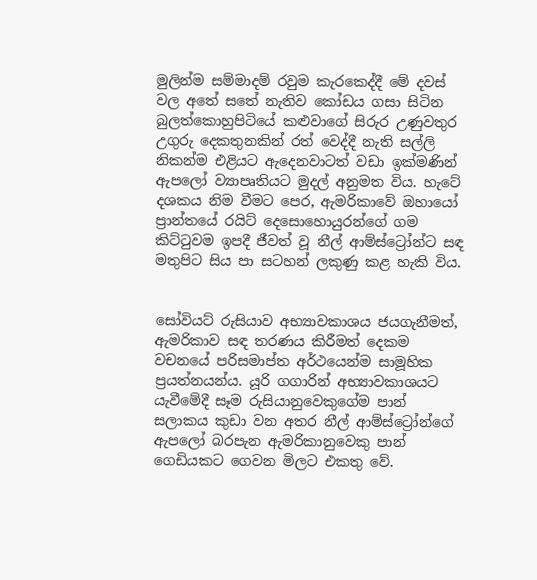මුලින්ම සම්මාදම් රවුම කැරකෙද්දී මේ දවස් වල අතේ සතේ නැතිව කෝඩය ගසා සිටින බුලත්කොහුපිටියේ කළුවාගේ සිරුර උණුවතුර උගුරු දෙකතුනකින් රත් වෙද්දී නැති සල්ලි නිකන්ම එළියට ඇදෙනවාටත් වඩා ඉක්මණින් ඇපලෝ ව්‍යාපෘතියට මුදල් අනුමත විය. හැටේ දශකය නිම වීමට පෙර, ඇමරිකාවේ ඔහායෝ ප්‍රාන්තයේ රයිට් දෙසොහොයුරන්ගේ ගම කිට්ටුවම ඉපදී ජීවත් වූ නීල් ආම්ස්ට්‍රෝන්ට සඳ මතුපිට සිය පා සටහන් ලකුණු කළ හැකි විය.


සෝවියට් රුසියාව අභ්‍යාවකාශය ජයගැනීමත්, ඇමරිකාව සඳ තරණය කිරීමත් දෙකම වචනයේ පරිසමාප්ත අර්ථයෙන්ම සාමූහික ප්‍රයත්නයන්ය. යූරි ගගාරින් අභ්‍යාවකාශයට යැවීමේදී සෑම රුසියානුවෙකුගේම පාන් සලාකය කුඩා වන අතර නීල් ආම්ස්ට්‍රෝන්ගේ ඇපලෝ බරපැන ඇමරිකානුවෙකු පාන් ගෙඩියකට ගෙවන මිලට එකතු වේ.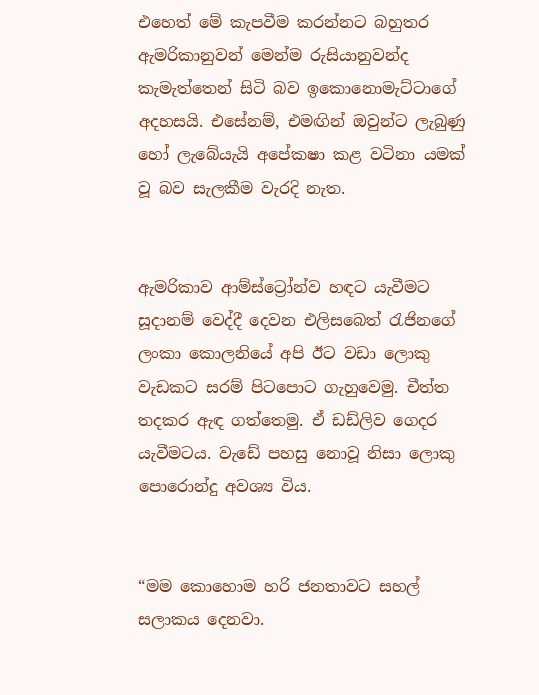එහෙත් මේ කැපවීම කරන්නට බහුතර ඇමරිකානුවන් මෙන්ම රුසියානුවන්ද කැමැත්තෙන් සිටි බව ඉකොනොමැට්ටාගේ අදහසයි. එසේනම්, එමඟින් ඔවුන්ට ලැබුණු හෝ ලැබේයැයි අපේකෂා කළ වටිනා යමක් වූ බව සැලකීම වැරදි නැත.


ඇමරිකාව ආම්ස්ට්‍රෝන්ව හඳට යැවීමට සූදානම් වෙද්දී දෙවන එලිසබෙත් රැජිනගේ ලංකා කොලනියේ අපි ඊට වඩා ලොකු වැඩකට සරම් පිටපොට ගැහුවෙමු. චීත්ත තදකර ඇඳ ගත්තෙමු. ඒ ඩඩ්ලිව ගෙදර යැවීමටය. වැඩේ පහසු නොවූ නිසා ලොකු පොරොන්දු අවශ්‍ය විය.


“මම කොහොම හරි ජනතාවට සහල් සලාකය දෙනවා.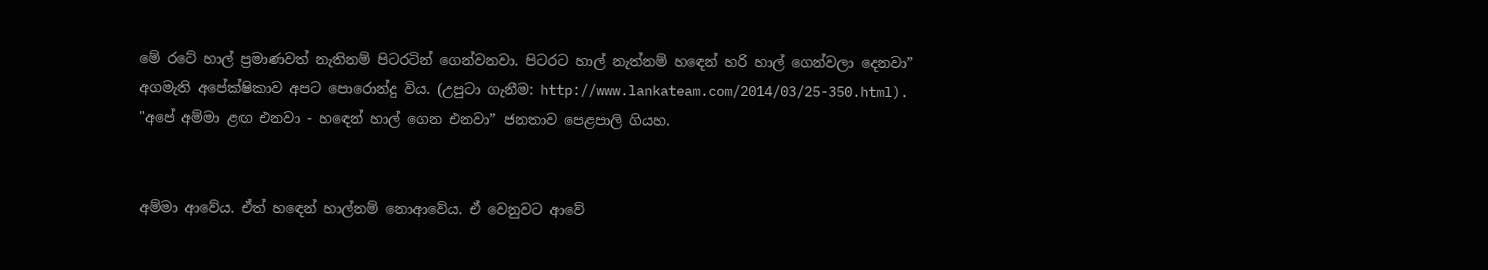මේ රටේ හාල් ප්‍රමාණවත් නැතිනම් පිටරටින් ගෙන්වනවා. පිටරට හාල් නැත්නම් හඳෙන් හරි හාල් ගෙන්වලා දෙනවා” අගමැති අපේක්ෂිකාව අපට පොරොන්දු විය. (උපුටා ගැනීම: http://www.lankateam.com/2014/03/25-350.html).  "අපේ අම්මා ළඟ එනවා - හඳෙන් හාල් ගෙන එනවා” ජනතාව පෙළපාලි ගියහ.


අම්මා ආවේය. ඒත් හඳෙන් හාල්නම් නොආවේය. ඒ වෙනුවට ආවේ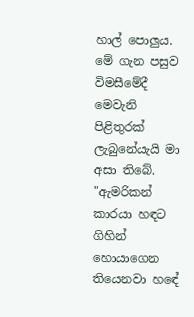හාල් පොලුය. මේ ගැන පසුව විමසීමේදී මෙවැනි පිළිතුරක් ලැබුනේයැයි මා අසා තිබේ. "ඇමරිකන් කාරයා හඳට ගිහින් හොයාගෙන තියෙනවා හඳේ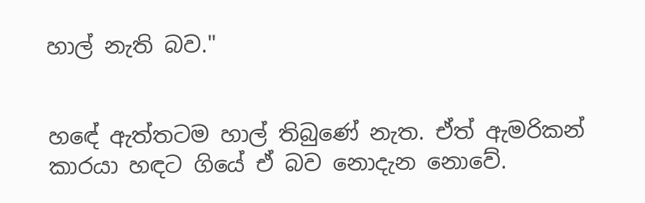හාල් නැති බව."


හඳේ ඇත්තටම හාල් තිබුණේ නැත. ඒත් ඇමරිකන් කාරයා හඳට ගියේ ඒ බව නොදැන නොවේ.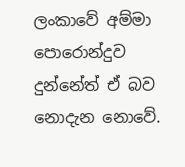ලංකාවේ අම්මා පොරොන්දුව දුන්නේත් ඒ බව නොදැන නොවේ.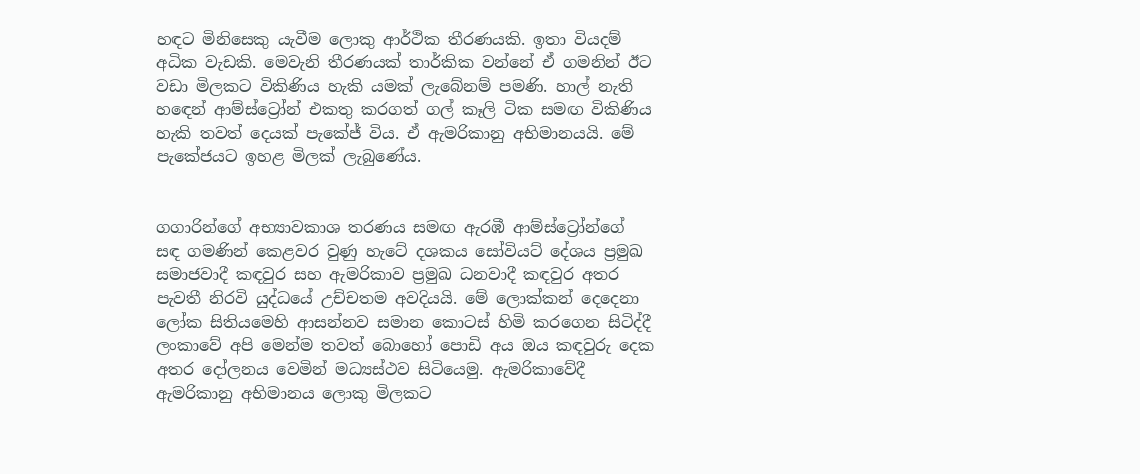හඳට මිනිසෙකු යැවීම ලොකු ආර්ථික තීරණයකි. ඉතා වියදම් අධික වැඩකි. මෙවැනි තීරණයක් තාර්කික වන්නේ ඒ ගමනින් ඊට වඩා මිලකට විකිණිය හැකි යමක් ලැබේනම් පමණි. හාල් නැති හඳෙන් ආම්ස්ට්‍රෝන් එකතු කරගත් ගල් කෑලි ටික සමඟ විකිණිය හැකි තවත් දෙයක් පැකේජ් විය. ඒ ඇමරිකානු අභිමානයයි. මේ පැකේජයට ඉහළ මිලක් ලැබුණේය.


ගගාරින්ගේ අභ්‍යාවකාශ තරණය සමඟ ඇරඹී ආම්ස්ට්‍රෝන්ගේ සඳ ගමණින් කෙළවර වුණු හැටේ දශකය සෝවියට් දේශය ප්‍රමුඛ සමාජවාදී කඳවුර සහ ඇමරිකාව ප්‍රමුඛ ධනවාදී කඳවුර අතර පැවතී නිරවි යුද්ධයේ උච්චතම අවදියයි. මේ ලොක්කන් දෙදෙනා ලෝක සිතියමෙහි ආසන්නව සමාන කොටස් හිමි කරගෙන සිටිද්දී ලංකාවේ අපි මෙන්ම තවත් බොහෝ පොඩි අය ඔය කඳවුරු දෙක අතර දෝලනය වෙමින් මධ්‍යස්ථව සිටියෙමු. ඇමරිකාවේදී ඇමරිකානු අභිමානය ලොකු මිලකට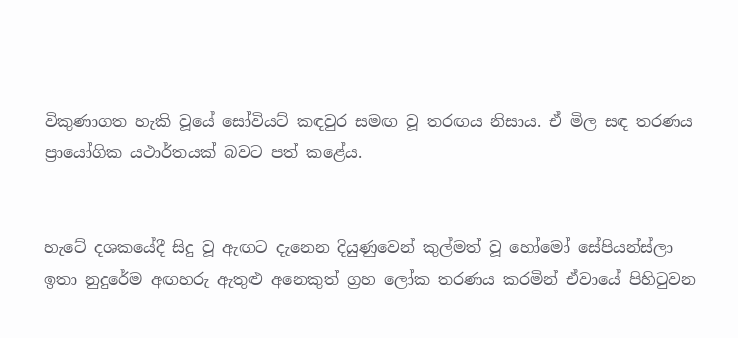විකුණාගත හැකි වූයේ සෝවියට් කඳවුර සමඟ වූ තරඟය නිසාය. ඒ මිල සඳ තරණය ප්‍රායෝගික යථාර්තයක් බවට පත් කළේය.


හැටේ දශකයේදී සිදු වූ ඇඟට දැනෙන දියුණුවෙන් කුල්මත් වූ හෝමෝ සේපියන්ස්ලා ඉතා නුදුරේම අඟහරු ඇතුළු අනෙකුත් ග්‍රහ ලෝක තරණය කරමින් ඒවායේ පිහිටුවන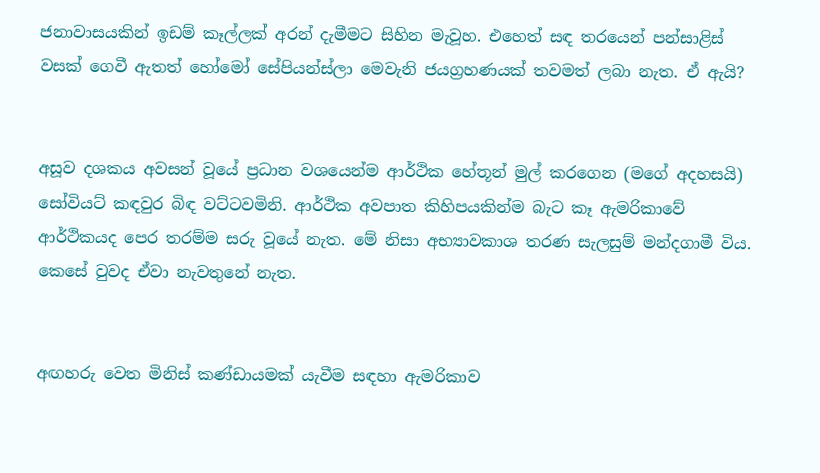ජනාවාසයකින් ඉඩම් කෑල්ලක් අරන් දැමීමට සිහින මැවූහ. එහෙත් සඳ තරයෙන් පන්සාළිස් වසක් ගෙවී ඇතත් හෝමෝ සේපියන්ස්ලා මෙවැනි ජයග්‍රහණයක් තවමත් ලබා නැත. ඒ ඇයි?


අසූව දශකය අවසන් වූයේ ප්‍රධාන වශයෙන්ම ආර්ථික හේතූන් මුල් කරගෙන (මගේ අදහසයි) සෝවියට් කඳවුර බිඳ වට්ටවමිනි. ආර්ථික අවපාත කිහිපයකින්ම බැට කෑ ඇමරිකාවේ ආර්ථිකයද පෙර තරම්ම සරු වූයේ නැත. මේ නිසා අභ්‍යාවකාශ තරණ සැලසුම් මන්දගාමී විය. කෙසේ වුවද ඒවා නැවතුනේ නැත.


අඟහරු වෙත මිනිස් කණ්ඩායමක් යැවීම සඳහා ඇමරිකාව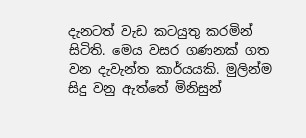දැනටත් වැඩ කටයුතු කරමින් සිටිති. මෙය වසර ගණනක් ගත වන දැවැන්ත කාර්යයකි. මුලින්ම සිදු වනු ඇත්තේ මිනිසුන්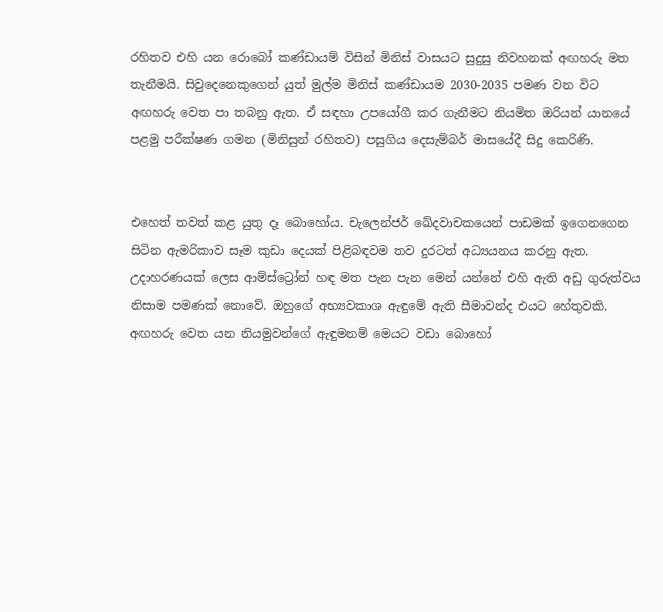රහිතව එහි යන රොබෝ කණ්ඩායම් විසින් මිනිස් වාසයට සුදුසු නිවහනක් අඟහරු මත තැනීමයි. සිවුදෙනෙකුගෙන් යුත් මුල්ම මිනිස් කණ්ඩායම 2030-2035 පමණ වන විට අඟහරු වෙත පා තබනු ඇත. ඒ සඳහා උපයෝගී කර ගැනීමට නියමිත ඔරියන් යානයේ පළමු පරීක්ෂණ ගමන (මිනිසුන් රහිතව) පසුගිය දෙසැම්බර් මාසයේදී සිදු කෙරිණි.


එහෙත් තවත් කළ යුතු දෑ බොහෝය. චැලෙන්ජර් ඛේදවාචකයෙන් පාඩමක් ඉගෙනගෙන සිටින ඇමරිකාව සෑම කුඩා දෙයක් පිළිබඳවම තව දුරටත් අධ්‍යයනය කරනු ඇත. උදාහරණයක් ලෙස ආම්ස්ට්‍රෝන් හඳ මත පැන පැන මෙන් යන්නේ එහි ඇති අඩු ගුරුත්වය නිසාම පමණක් නොවේ. ඔහුගේ අභ්‍යවකාශ ඇඳුමේ ඇති සීමාවන්ද එයට හේතුවකි. අඟහරු වෙත යන නියමුවන්ගේ ඇඳුමනම් මෙයට වඩා බොහෝ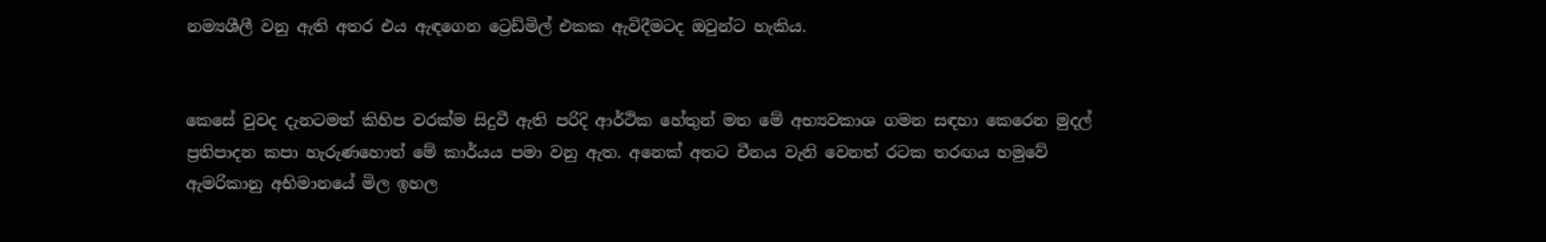නම්‍යශීලී වනු ඇති අතර එය ඇඳගෙන ට්‍රෙඩ්මිල් එකක ඇවිදීමටද ඔවුන්ට හැකිය.


කෙසේ වුවද දැනටමත් කිහිප වරක්ම සිදුවී ඇති පරිදි ආර්ථික හේතුන් මත මේ අභ්‍යවකාශ ගමන සඳහා කෙරෙන මුදල් ප්‍රතිපාදන කපා හැරුණහොත් මේ කාර්යය පමා වනු ඇත. අනෙක් අතට චීනය වැනි වෙනත් රටක තරඟය හමුවේ ඇමරිකානු අභිමානයේ මිල ඉහල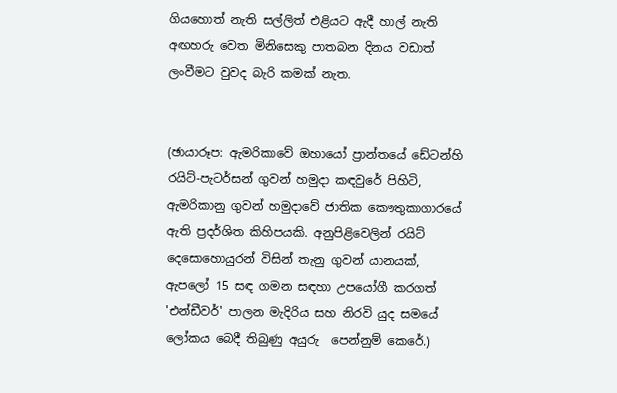ගියහොත් නැති සල්ලිත් එළියට ඇදී හාල් නැති අඟහරු වෙත මිනිසෙකු පාතබන දිනය වඩාත් ලංවීමට වුවද බැරි කමක් නැත.


(ඡායාරූප: ඇමරිකාවේ ඔහායෝ ප්‍රාන්තයේ ඩේටන්හි රයිට්-පැටර්සන් ගුවන් හමුදා කඳවුරේ පිහිටි, ඇමරිකානු ගුවන් හමුදාවේ ජාතික කෞතුකාගාරයේ ඇති ප්‍රදර්ශිත කිහිපයකි. අනුපිළිවෙලින් රයිට් දෙසොහොයුරන් විසින් තැනු ගුවන් යානයක්,  ඇපලෝ 15 සඳ ගමන සඳහා උපයෝගී කරගත් 'එන්ඩීවර්' පාලන මැදිරිය සහ නිරවි යුද සමයේ ලෝකය බෙදී තිබුණු අයුරු  පෙන්නුම් කෙරේ.)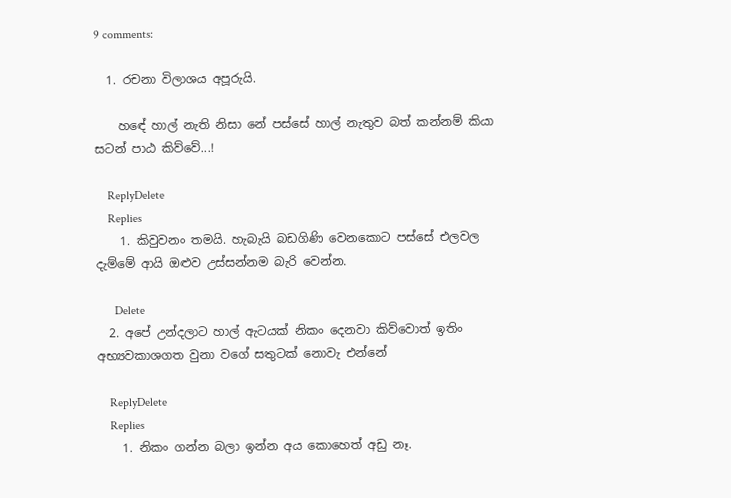9 comments:

  1. රචනා විලාශය අපූරුයි.

    හඳේ හාල් නැති නිසා නේ පස්සේ හාල් නැතුව බත් කන්නම් කියා සටන් පාඨ කිව්වේ...!

    ReplyDelete
    Replies
    1. කිවුවනං තමයි. හැබැයි බඩගිණි වෙනකොට පස්සේ එලවල දැම්මේ ආයි ඔළුව උස්සන්නම බැරි වෙන්න.

      Delete
  2. අපේ උන්දලාට හාල් ඇටයක් නිකං දෙනවා කිව්වොත් ඉතිං අභ්‍යවකාශගත වුනා වගේ සතුටක් නොවැ එන්නේ

    ReplyDelete
    Replies
    1. නිකං ගන්න බලා ඉන්න අය කොහෙත් අඩු නෑ.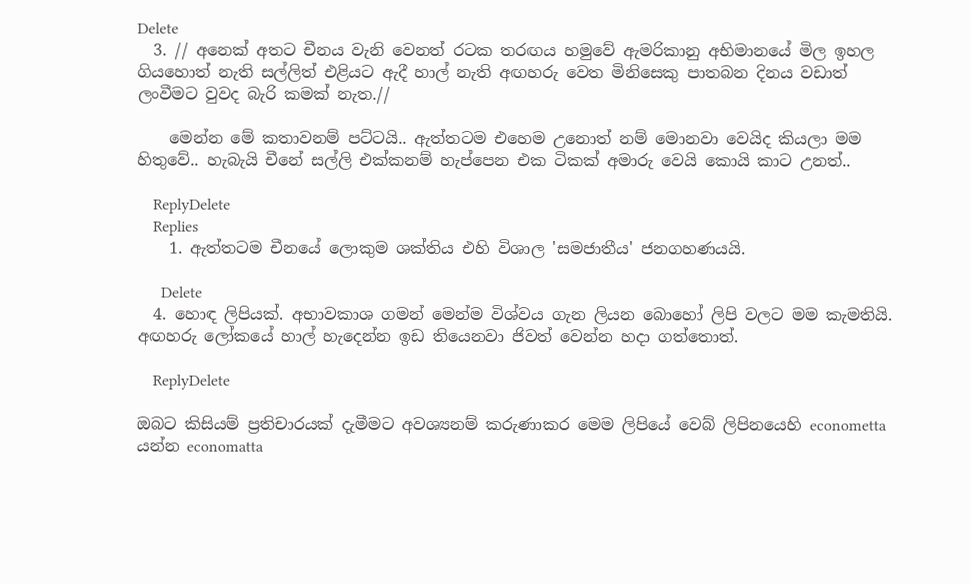Delete
  3. // අනෙක් අතට චීනය වැනි වෙනත් රටක තරඟය හමුවේ ඇමරිකානු අභිමානයේ මිල ඉහල ගියහොත් නැති සල්ලිත් එළියට ඇදී හාල් නැති අඟහරු වෙත මිනිසෙකු පාතබන දිනය වඩාත් ලංවීමට වුවද බැරි කමක් නැත.//

    මෙන්න මේ කතාවනම් පට්ටයි.. ඇත්තටම එහෙම උනොත් නම් මොනවා වෙයිද කියලා මම හිතුවේ.. හැබැයි චීනේ සල්ලි එක්කනම් හැප්පෙන එක ටිකක් අමාරු වෙයි කොයි කාට උනත්..

    ReplyDelete
    Replies
    1. ඇත්තටම චීනයේ ලොකුම ශක්තිය එහි විශාල 'සමජාතීය' ජනගහණයයි.

      Delete
  4. හොඳ ලිපියක්. අභාවකාශ ගමන් මෙන්ම විශ්වය ගැන ලියන බොහෝ ලිපි වලට මම කැමතියි. අඟහරු ලෝකයේ හාල් හැදෙන්න ඉඩ තියෙනවා ජිවත් වෙන්න හදා ගත්තොත්.

    ReplyDelete

ඔබට කිසියම් ප්‍රතිචාරයක් දැමීමට අවශ්‍යනම් කරුණාකර මෙම ලිපියේ වෙබ් ලිපිනයෙහි econometta යන්න economatta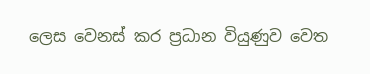ලෙස වෙනස් කර ප්‍රධාන වියුණුව වෙත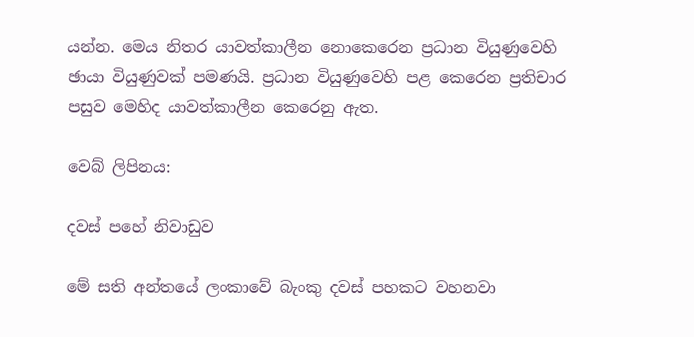යන්න. මෙය නිතර යාවත්කාලීන නොකෙරෙන ප්‍රධාන වියුණුවෙහි ඡායා වියුණුවක් පමණයි. ප්‍රධාන වියුණුවෙහි පළ කෙරෙන ප්‍රතිචාර පසුව මෙහිද යාවත්කාලීන කෙරෙනු ඇත.

වෙබ් ලිපිනය:

දවස් පහේ නිවාඩුව

මේ සති අන්තයේ ලංකාවේ බැංකු දවස් පහකට වහනවා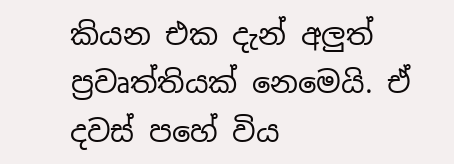කියන එක දැන් අලුත් ප්‍රවෘත්තියක් නෙමෙයි. ඒ දවස් පහේ විය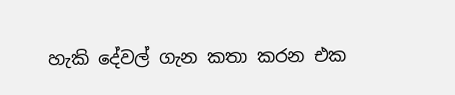හැකි දේවල් ගැන කතා කරන එක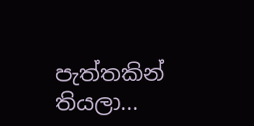පැත්තකින් තියලා...